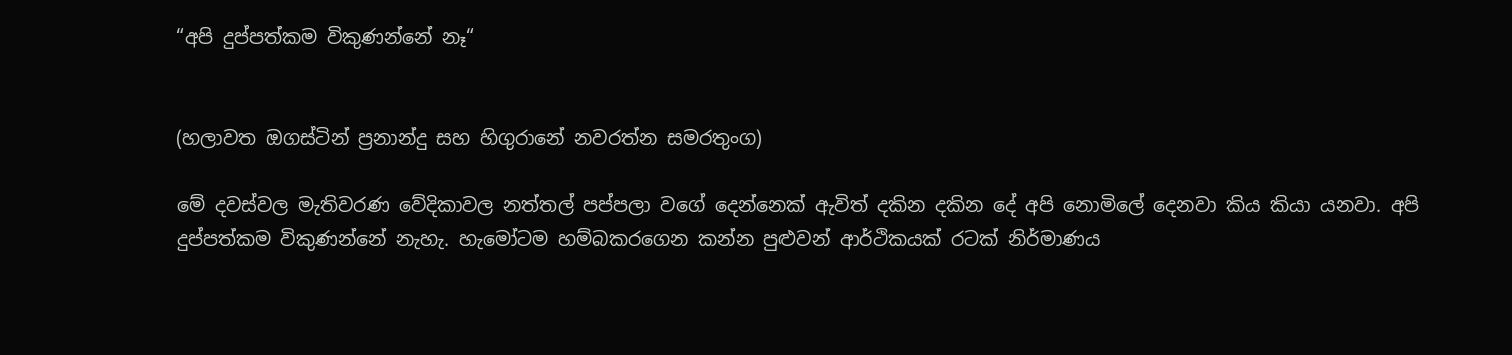“අපි දුප්පත්කම විකුණන්නේ නෑ“


(හලාවත ඔගස්ටින් ප්‍රනාන්දු සහ හිගුරානේ නවරත්න සමරතුංග)

මේ දවස්වල මැතිවරණ වේදිකාවල නත්තල් පප්පලා වගේ දෙන්නෙක් ඇවිත් දකින දකින දේ අපි නොමිලේ දෙනවා කිය කියා යනවා. අපි දුප්පත්කම විකුණන්නේ නැහැ. හැමෝටම හම්බකරගෙන කන්න පුළුවන් ආර්ථිකයක් රටක් නිර්මාණය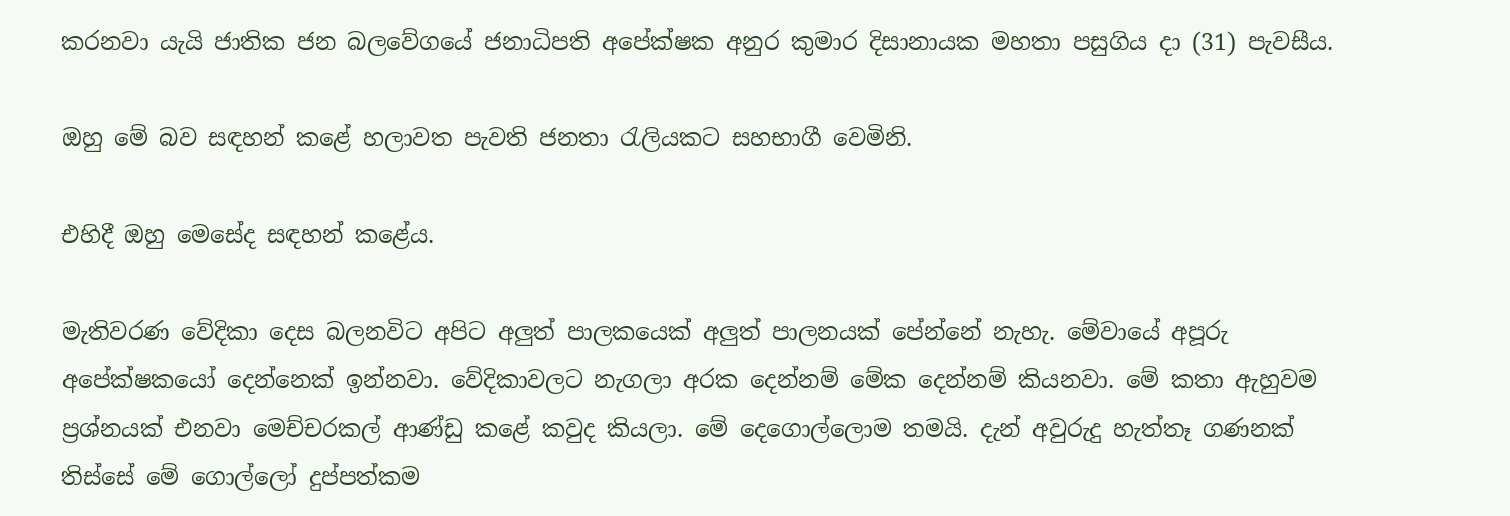කරනවා යැයි ජාතික ජන බලවේගයේ ජනාධිපති අපේක්ෂක අනුර කුමාර දිසානායක මහතා පසුගිය දා (31) පැවසීය.

ඔහු මේ බව සඳහන් කළේ හලාවත පැවති ජනතා රැලියකට සහභාගී වෙමිනි.

එහිදී ඔහු මෙසේද සඳහන් කළේය.

මැතිවරණ වේදිකා දෙස බලනවිට අපිට අලුත් පාලකයෙක් අලුත් පාලනයක් පේන්නේ නැහැ. මේවායේ අපූරු අපේක්ෂකයෝ දෙන්නෙක් ඉන්නවා. වේදිකාවලට නැගලා අරක දෙන්නම් මේක දෙන්නම් කියනවා. මේ කතා ඇහුවම ප්‍රශ්නයක් එනවා මෙච්චරකල් ආණ්ඩු කළේ කවුද කියලා. මේ දෙගොල්ලොම තමයි. දැන් අවුරුදු හැත්තෑ ගණනක් තිස්සේ මේ ගොල්ලෝ දුප්පත්කම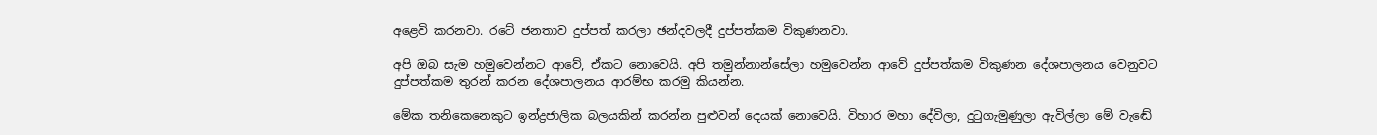අළෙවි කරනවා. රටේ ජනතාව දුප්පත් කරලා ඡන්දවලදී දුප්පත්කම විකුණනවා.

අපි ඔබ සැම හමුවෙන්නට ආවේ, ඒකට නොවෙයි. අපි තමුන්නාන්සේලා හමුවෙන්න ආවේ දුප්පත්කම විකුණන දේශපාලනය වෙනුවට දුප්පත්කම තුරන් කරන දේශපාලනය ආරම්භ කරමු කියන්න.

මේක තනිකෙනෙකුට ඉන්ද්‍රජාලික බලයකින් කරන්න පුළුවන් දෙයක් නොවෙයි. විහාර මහා දේවිලා, දුටුගැමුණුලා ඇවිල්ලා මේ වැඬේ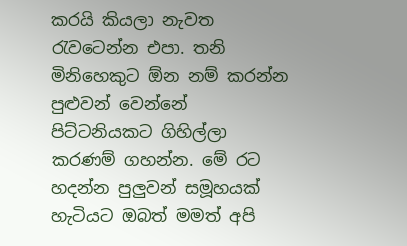කරයි කියලා නැවත රැවටෙන්න එපා. තනි මිනිහෙකුට ඕන නම් කරන්න පුළුවන් වෙන්නේ පිට්ටනියකට ගිහිල්ලා කරණම් ගහන්න. මේ රට හදන්න පුලුවන් සමූහයක් හැටියට ඔබත් මමත් අපි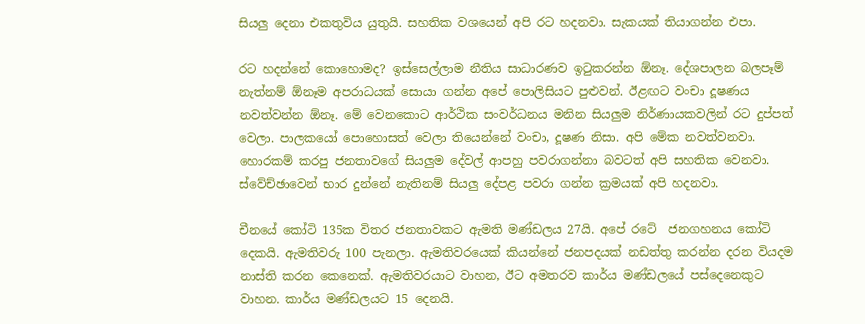සියලු දෙනා එකතුවිය යුතුයි. සහතික වශයෙන් අපි රට හදනවා. සැකයක් තියාගන්න එපා.

රට හදන්නේ කොහොමද? ඉස්සෙල්ලාම නීතිය සාධාරණව ඉටුකරන්න ඕනෑ. දේශපාලන බලපෑම් නැත්නම් ඕනෑම අපරාධයක් සොයා ගන්න අපේ පොලිසියට පුළුවන්. ඊළඟට වංචා දූෂණය නවත්වන්න ඕනෑ. මේ වෙනකොට ආර්ථික සංවර්ධනය මනින සියලුම නිර්ණායකවලින් රට දුප්පත් වෙලා. පාලකයෝ පොහොසත් වෙලා තියෙන්නේ වංචා, දූෂණ නිසා. අපි මේක නවත්වනවා. හොරකම් කරපු ජනතාවගේ සියලුම දේවල් ආපහු පවරාගන්නා බවටත් අපි සහතික වෙනවා. ස්වේච්ඡාවෙන් භාර දුන්නේ නැතිනම් සියලු දේපළ පවරා ගන්න ක්‍රමයක් අපි හදනවා.

චීනයේ කෝටි 135ක විතර ජනතාවකට ඇමති මණ්ඩලය 27යි. අපේ රටේ  ජනගහනය කෝටි දෙකයි. ඇමතිවරු 100 පැනලා. ඇමතිවරයෙක් කියන්නේ ජනපදයක් නඩත්තු කරන්න දරන වියදම නාස්ති කරන කෙනෙක්. ඇමතිවරයාට වාහන, ඊට අමතරව කාර්ය මණ්ඩලයේ පස්දෙනෙකුට වාහන. කාර්ය මණ්ඩලයට 15 දෙනයි.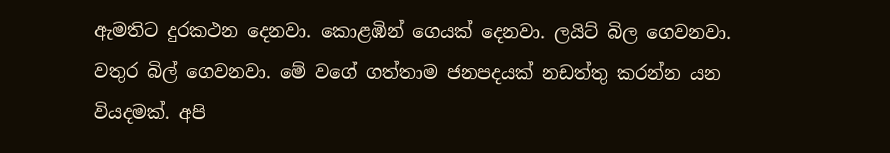ඇමතිට දුරකථන දෙනවා. කොළඹින් ගෙයක් දෙනවා. ලයිට් බිල ගෙවනවා. වතුර බිල් ගෙවනවා. මේ වගේ ගත්තාම ජනපදයක් නඩත්තු කරන්න යන වියදමක්. අපි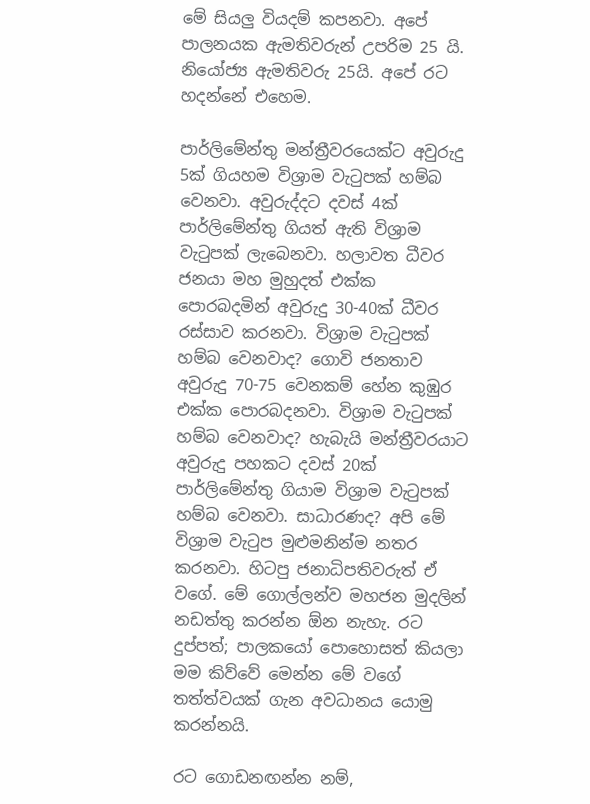මේ සියලු වියදම් කපනවා. අපේ පාලනයක ඇමතිවරුන් උපරිම 25 යි. නියෝජ්‍ය ඇමතිවරු 25යි. අපේ රට හදන්නේ එහෙම.

පාර්ලිමේන්තු මන්ත්‍රීවරයෙක්ට අවුරුදු 5ක් ගියහම විශ්‍රාම වැටුපක් හම්බ වෙනවා. අවුරුද්දට දවස් 4ක් පාර්ලිමේන්තු ගියත් ඇති විශ්‍රාම වැටුපක් ලැබෙනවා. හලාවත ධීවර ජනයා මහ මුහුදත් එක්ක පොරබදමින් අවුරුදු 30-40ක් ධීවර රස්සාව කරනවා. විශ්‍රාම වැටුපක් හම්බ වෙනවාද? ගොවි ජනතාව අවුරුදු 70-75 වෙනකම් හේන කුඹුර එක්ක පොරබදනවා. විශ්‍රාම වැටුපක් හම්බ වෙනවාද? හැබැයි මන්ත්‍රීවරයාට අවුරුදු පහකට දවස් 20ක් පාර්ලිමේන්තු ගියාම විශ්‍රාම වැටුපක් හම්බ වෙනවා. සාධාරණද? අපි මේ විශ්‍රාම වැටුප මුළුමනින්ම නතර කරනවා. හිටපු ජනාධිපතිවරුත් ඒ වගේ. මේ ගොල්ලන්ව මහජන මුදලින් නඩත්තු කරන්න ඕන නැහැ. රට දුප්පත්; පාලකයෝ පොහොසත් කියලා මම කිව්වේ මෙන්න මේ වගේ තත්ත්වයක් ගැන අවධානය යොමු කරන්නයි.

රට ගොඩනඟන්න නම්,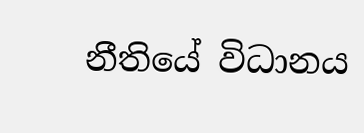නීතියේ විධානය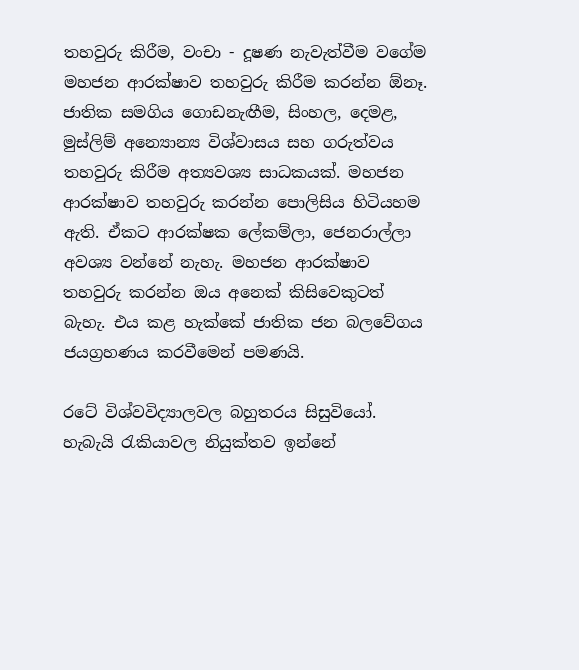තහවුරු කිරීම, වංචා - දූෂණ නැවැත්වීම වගේම මහජන ආරක්ෂාව තහවුරු කිරීම කරන්න ඕනෑ. ජාතික සමගිය ගොඩනැඟීම, සිංහල, දෙමළ, මුස්ලිම් අන්‍යොන්‍ය විශ්වාසය සහ ගරුත්වය තහවුරු කිරීම අත්‍යවශ්‍ය සාධකයක්. මහජන ආරක්ෂාව තහවුරු කරන්න පොලිසිය හිටියහම ඇති. ඒකට ආරක්ෂක ලේකම්ලා, ජෙනරාල්ලා අවශ්‍ය වන්නේ නැහැ. මහජන ආරක්ෂාව තහවුරු කරන්න ඔය අනෙක් කිසිවෙකුටත් බැහැ. එය කළ හැක්කේ ජාතික ජන බලවේගය ජයග්‍රහණය කරවීමෙන් පමණයි.

රටේ විශ්වවිද්‍යාලවල බහුතරය සිසුවියෝ. හැබැයි රැකියාවල නියුක්තව ඉන්නේ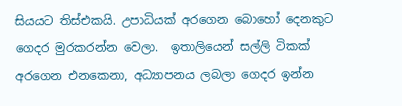සියයට තිස්එකයි. උපාධියක් අරගෙන බොහෝ දෙනකුට ගෙදර මුරකරන්න වෙලා.  ඉතාලියෙන් සල්ලි ටිකක් අරගෙන එනකෙනා, අධ්‍යාපනය ලබලා ගෙදර ඉන්න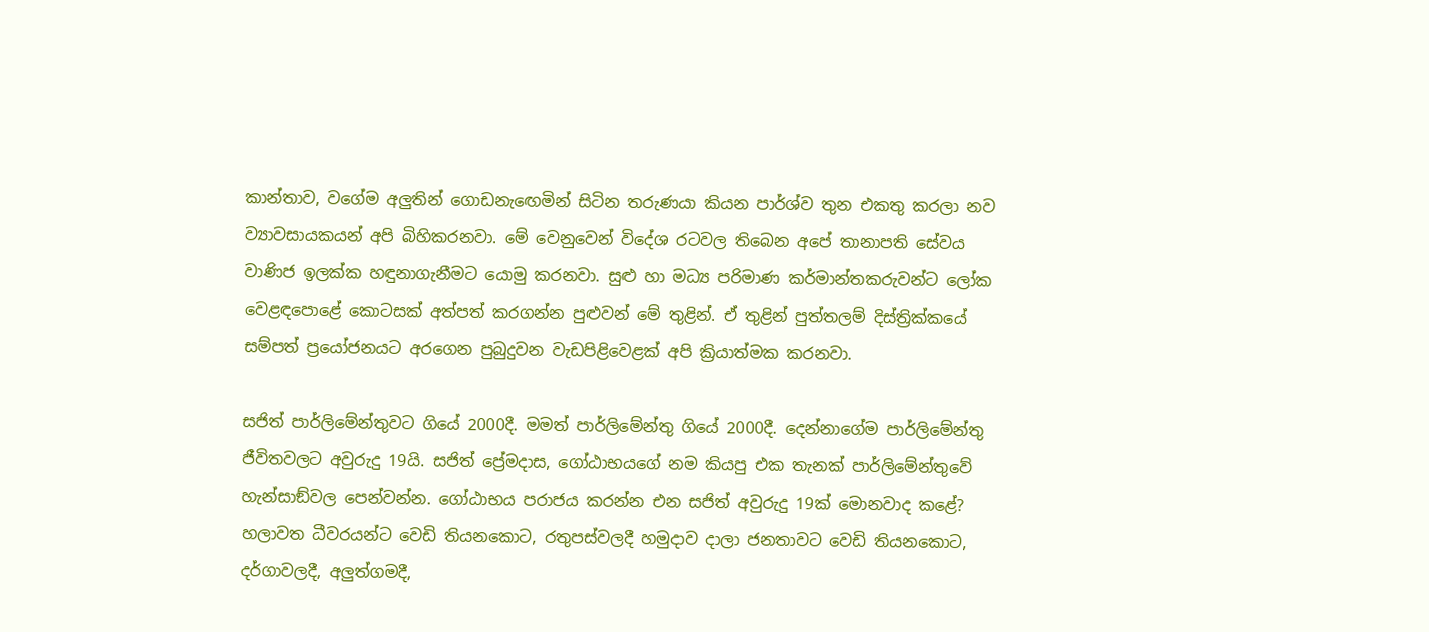කාන්තාව, වගේම අලුතින් ගොඩනැඟෙමින් සිටින තරුණයා කියන පාර්ශ්ව තුන එකතු කරලා නව ව්‍යාවසායකයන් අපි බිහිකරනවා. මේ වෙනුවෙන් විදේශ රටවල තිබෙන අපේ තානාපති සේවය වාණිජ ඉලක්ක හඳුනාගැනීමට යොමු කරනවා. සුළු හා මධ්‍ය පරිමාණ කර්මාන්තකරුවන්ට ලෝක වෙළඳපොළේ කොටසක් අත්පත් කරගන්න පුළුවන් මේ තුළින්. ඒ තුළින් පුත්තලම් දිස්ත්‍රික්කයේ සම්පත් ප්‍රයෝජනයට අරගෙන පුබුදුවන වැඩපිළිවෙළක් අපි ක්‍රියාත්මක කරනවා.

සජිත් පාර්ලිමේන්තුවට ගියේ 2000දී. මමත් පාර්ලිමේන්තු ගියේ 2000දී. දෙන්නාගේම පාර්ලිමේන්තු ජීවිතවලට අවුරුදු 19යි. සජිත් ප්‍රේමදාස, ගෝඨාභයගේ නම කියපු එක තැනක් පාර්ලිමේන්තුවේ හැන්සාඞ්වල පෙන්වන්න. ගෝඨාභය පරාජය කරන්න එන සජිත් අවුරුදු 19ක් මොනවාද කළේ? හලාවත ධීවරයන්ට වෙඩි තියනකොට, රතුපස්වලදී හමුදාව දාලා ජනතාවට වෙඩි තියනකොට, දර්ගාවලදී, අලුත්ගමදී,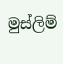මුස්ලිම්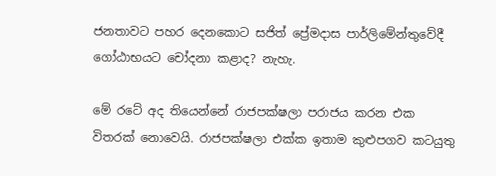ජනතාවට පහර දෙනකොට සජිත් ප්‍රේමදාස පාර්ලිමේන්තුවේදී ගෝඨාභයට චෝදනා කළාද? නැහැ.

මේ රටේ අද තියෙන්නේ රාජපක්ෂලා පරාජය කරන එක විතරක් නොවෙයි. රාජපක්ෂලා එක්ක ඉතාම කුළුපගව කටයුතු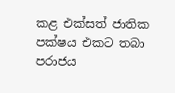කළ එක්සත් ජාතික පක්ෂය එකට තබා පරාජය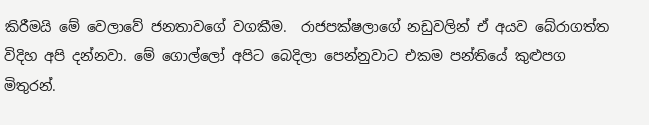කිරීමයි මේ වෙලාවේ ජනතාවගේ වගකීම.  රාජපක්ෂලාගේ නඩුවලින් ඒ අයව බේරාගත්ත විදිහ අපි දන්නවා. මේ ගොල්ලෝ අපිට බෙදිලා පෙන්නුවාට එකම පන්තියේ කුළුපග මිතුරන්.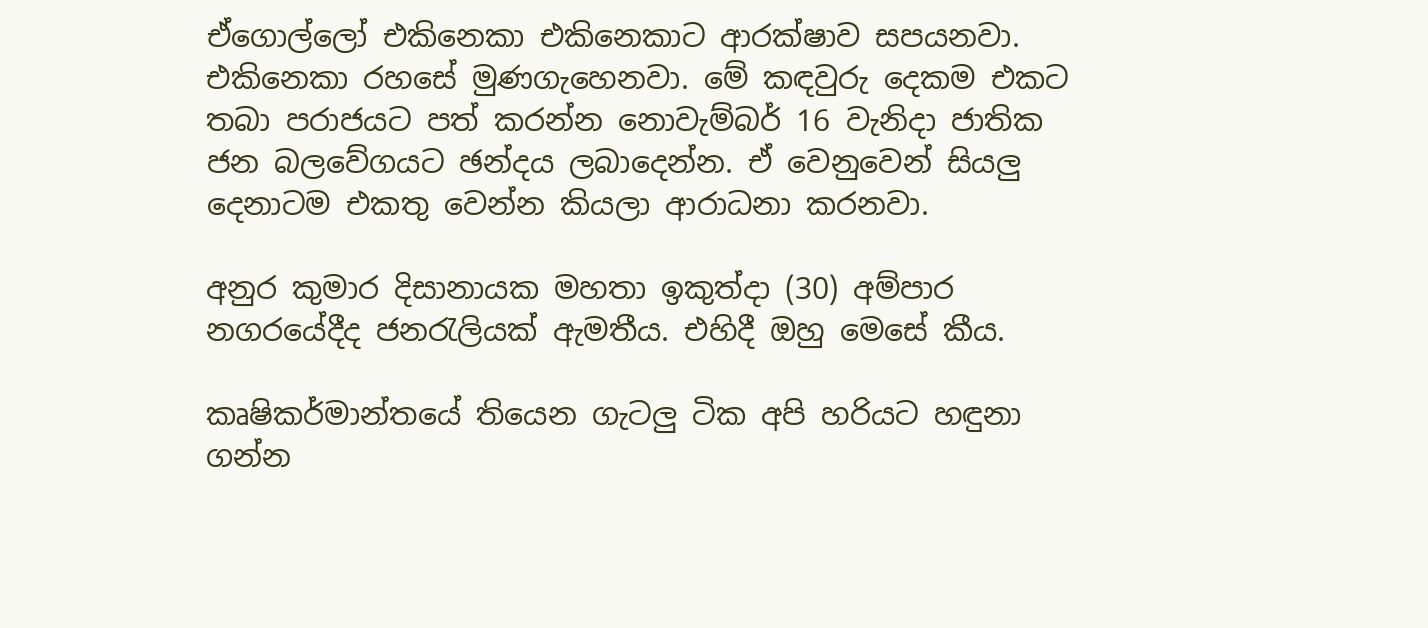ඒගොල්ලෝ එකිනෙකා එකිනෙකාට ආරක්ෂාව සපයනවා. එකිනෙකා රහසේ මුණගැහෙනවා. මේ කඳවුරු දෙකම එකට තබා පරාජයට පත් කරන්න නොවැම්බර් 16 වැනිදා ජාතික ජන බලවේගයට ඡන්දය ලබාදෙන්න. ඒ වෙනුවෙන් සියලු දෙනාටම එකතු වෙන්න කියලා ආරාධනා කරනවා.

අනුර කුමාර දිසානායක මහතා ඉකුත්දා (30) අම්පාර නගරයේදීද ජනරැලියක් ඇමතීය. එහිදී ඔහු මෙසේ කීය.

කෘෂිකර්මාන්තයේ තියෙන ගැටලු ටික අපි හරියට හඳුනා ගන්න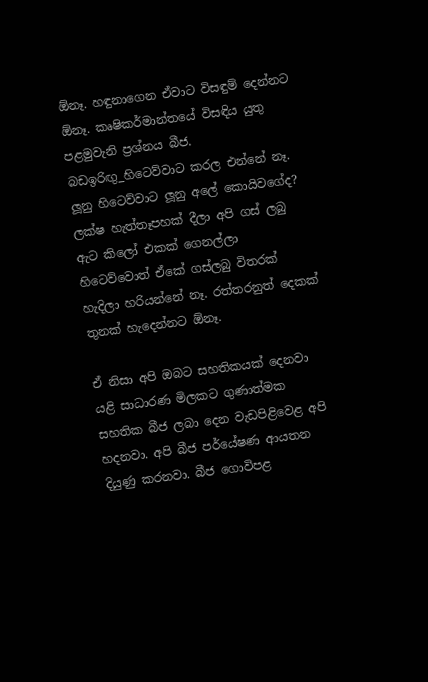ඕනෑ. හඳුනාගෙන ඒවාට විසඳුම් දෙන්නට ඕනෑ. කෘෂිකර්මාන්තයේ විසඳිය යුතු පළමුවැනි ප්‍රශ්නය බීජ. බඩඉරිඟු_හිටෙව්වාට කරල එන්නේ නෑ. ලූනු හිටෙව්වාට ලූනු අලේ කොයිවගේද? ලක්ෂ හැත්තෑපහක් දීලා අපි ගස් ලබු ඇට කිලෝ එකක් ගෙනල්ලා හිටෙව්වොත් ඒකේ ගස්ලබු විතරක් හැදිලා හරියන්නේ නෑ. රත්තරනුත් දෙකක් තුනක් හැදෙන්නට ඕනෑ.

ඒ නිසා අපි ඔබට සහතිකයක් දෙනවා යළි සාධාරණ මිලකට ගුණාත්මක සහතික බීජ ලබා දෙන වැඩපිළිවෙළ අපි හදනවා. අපි බීජ පර්යේෂණ ආයතන දියුණු කරනවා. බීජ ගොවිපළ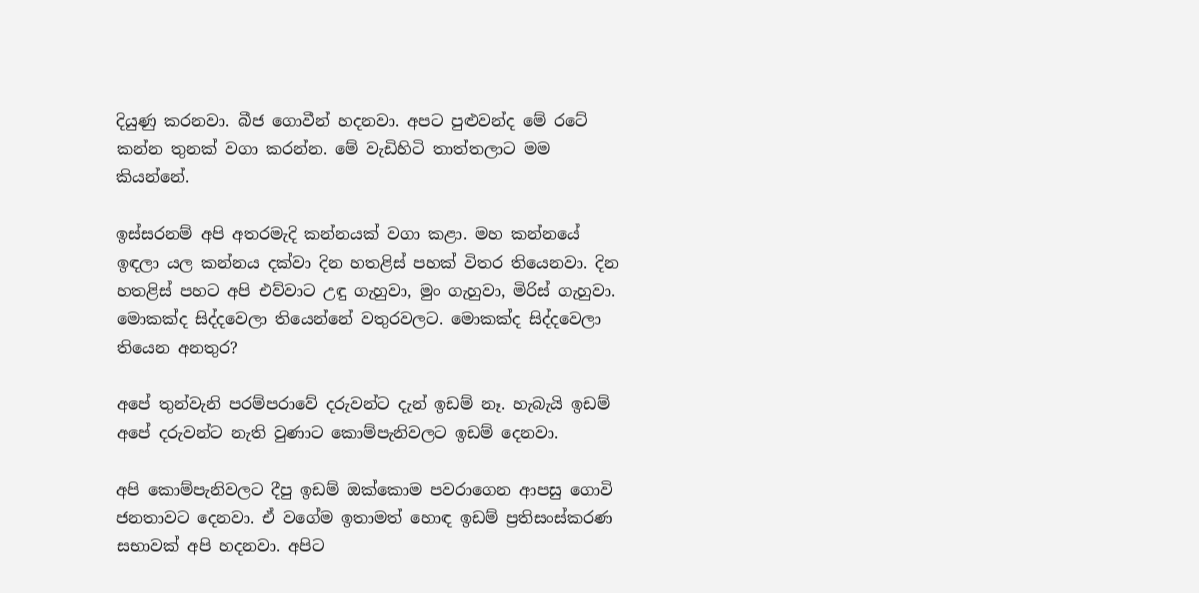දියුණු කරනවා. බීජ ගොවීන් හදනවා. අපට පුළුවන්ද මේ රටේ කන්න තුනක් වගා කරන්න. මේ වැඩිහිටි තාත්තලාට මම කියන්නේ.

ඉස්සරනම් අපි අතරමැදි කන්නයක් වගා කළා. මහ කන්නයේ ඉඳලා යල කන්නය දක්වා දින හතළිස් පහක් විතර තියෙනවා. දින හතළිස් පහට අපි එව්වාට උඳු ගැහුවා, මුං ගැහුවා, මිරිස් ගැහුවා. මොකක්ද සිද්දවෙලා තියෙන්නේ වතුරවලට. මොකක්ද සිද්දවෙලා තියෙන අනතුර?

අපේ තුන්වැනි පරම්පරාවේ දරුවන්ට දැන් ඉඩම් නෑ. හැබැයි ඉඩම් අපේ දරුවන්ට නැති වුණාට කොම්පැනිවලට ඉඩම් දෙනවා.

අපි කොම්පැනිවලට දීපු ඉඩම් ඔක්කොම පවරාගෙන ආපසු ගොවි ජනතාවට දෙනවා. ඒ වගේම ඉතාමත් හොඳ ඉඩම් ප්‍රතිසංස්කරණ සභාවක් අපි හදනවා. අපිට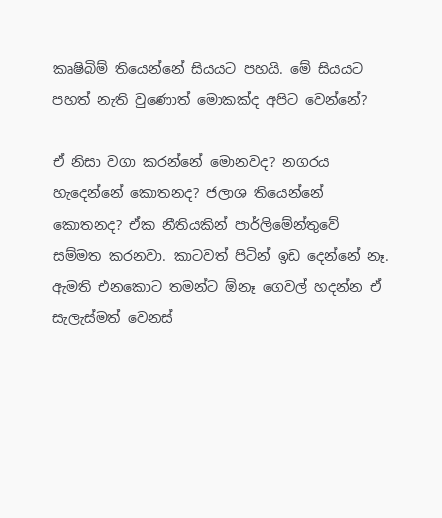කෘෂිබිම් තියෙන්නේ සියයට පහයි. මේ සියයට පහත් නැති වුණොත් මොකක්ද අපිට වෙන්නේ?

ඒ නිසා වගා කරන්නේ මොනවද? නගරය හැදෙන්නේ කොතනද? ජලාශ තියෙන්නේ කොතනද? ඒක නීතියකින් පාර්ලිමේන්තුවේ සම්මත කරනවා. කාටවත් පිටින් ඉඩ දෙන්නේ නෑ. ඇමති එනකොට තමන්ට ඕනෑ ගෙවල් හදන්න ඒ සැලැස්මත් වෙනස්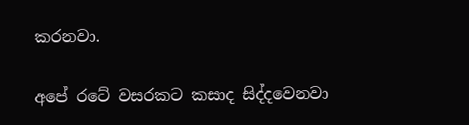කරනවා.

අපේ රටේ වසරකට කසාද සිද්දවෙනවා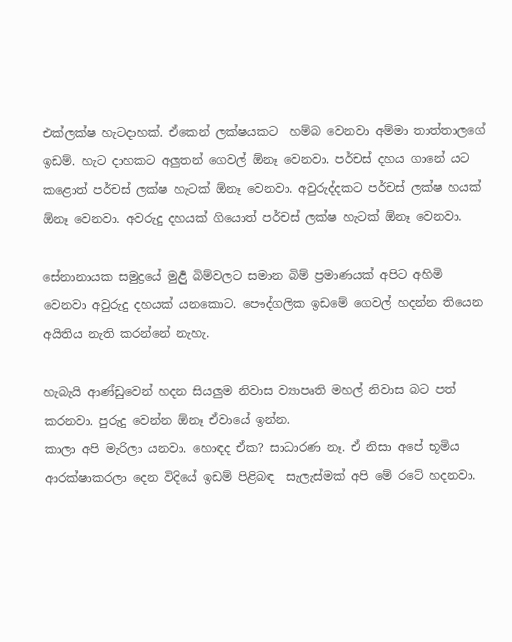එක්ලක්ෂ හැටදාහක්. ඒකෙන් ලක්ෂයකට  හම්බ වෙනවා අම්මා තාත්තාලගේ ඉඩම්. හැට දාහකට අලුතන් ගෙවල් ඕනෑ වෙනවා. පර්චස් දහය ගානේ යට කළොත් පර්චස් ලක්ෂ හැටක් ඕනෑ වෙනවා. අවුරුද්දකට පර්චස් ලක්ෂ හයක් ඕනෑ වෙනවා. අවරුදු දහයක් ගියොත් පර්චස් ලක්ෂ හැටක් ඕනෑ වෙනවා.

සේනානායක සමුද්‍රයේ මුර්‍ළු බිම්වලට සමාන බිම් ප්‍රමාණයක් අපිට අහිමි වෙනවා අවුරුදු දහයක් යනකොට. පෞද්ගලික ඉඩමේ ගෙවල් හදන්න තියෙන අයිතිය නැති කරන්නේ නැහැ.

හැබැයි ආණ්ඩුවෙන් හදන සියලුම නිවාස ව්‍යාපෘති මහල් නිවාස බට පත් කරනවා. පුරුදු වෙන්න ඕනෑ ඒවායේ ඉන්න.
කාලා අපි මැරිලා යනවා. හොඳද ඒක? සාධාරණ නෑ. ඒ නිසා අපේ භූමිය ආරක්ෂාකරලා දෙන විදියේ ඉඩම් පිළිබඳ  සැලැස්මක් අපි මේ රටේ හදනවා.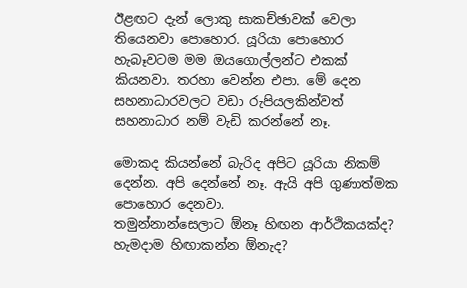ඊළඟට දැන් ලොකු සාකච්ඡාවක් වෙලා තියෙනවා පොහොර. යූරියා පොහොර හැබෑවටම මම ඔයගොල්ලන්ට එකක් කියනවා. තරහා වෙන්න එපා. මේ දෙන  සහනාධාරවලට වඩා රුපියලකින්වත් සහනාධාර නම් වැඩි කරන්නේ නෑ.

මොකද කියන්නේ බැරිද අපිට යූරියා නිකම් දෙන්න. අපි දෙන්නේ නෑ. ඇයි අපි ගුණාත්මක පොහොර දෙනවා.
තමුන්නාන්සෙලාට ඕනෑ හිඟන ආර්ථිකයක්ද? හැමදාම හිඟාකන්න ඕනැද?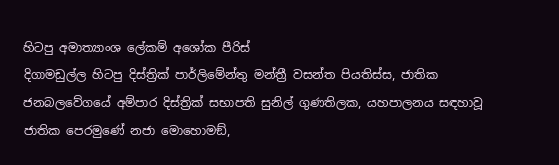හිටපු අමාත්‍යාංශ ලේකම් අශෝක පීරිස්
දිගාමඩුල්ල හිටපු දිස්ත්‍රික් පාර්ලිමේන්තු මන්ත්‍රී වසන්ත පියතිස්ස, ජාතික ජනබලවේගයේ අම්පාර දිස්ත්‍රික් සභාපති සුනිල් ගුණතිලක, යහපාලනය සඳහාවූ ජාතික පෙරමුණේ නජා මොහොමඞ්,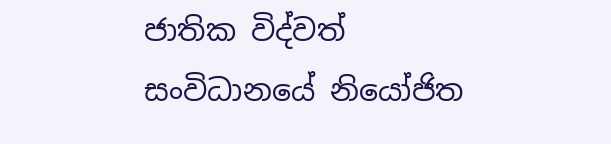ජාතික විද්වත් සංවිධානයේ නියෝජිත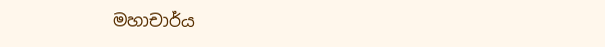මහාචාර්ය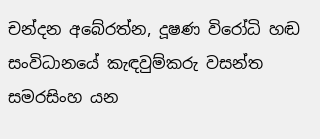චන්දන අබේරත්න, දූෂණ විරෝධි හඬ සංවිධානයේ කැඳවුම්කරු වසන්ත සමරසිංහ යන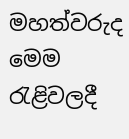මහත්වරුද මෙම රැළිවලදී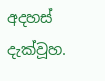අදහස් දැක්වූහ.